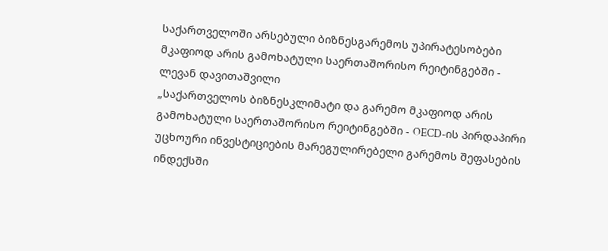საქართველოში არსებული ბიზნესგარემოს უპირატესობები მკაფიოდ არის გამოხატული საერთაშორისო რეიტინგებში - ლევან დავითაშვილი
„საქართველოს ბიზნესკლიმატი და გარემო მკაფიოდ არის გამოხატული საერთაშორისო რეიტინგებში - OECD-ის პირდაპირი უცხოური ინვესტიციების მარეგულირებელი გარემოს შეფასების ინდექსში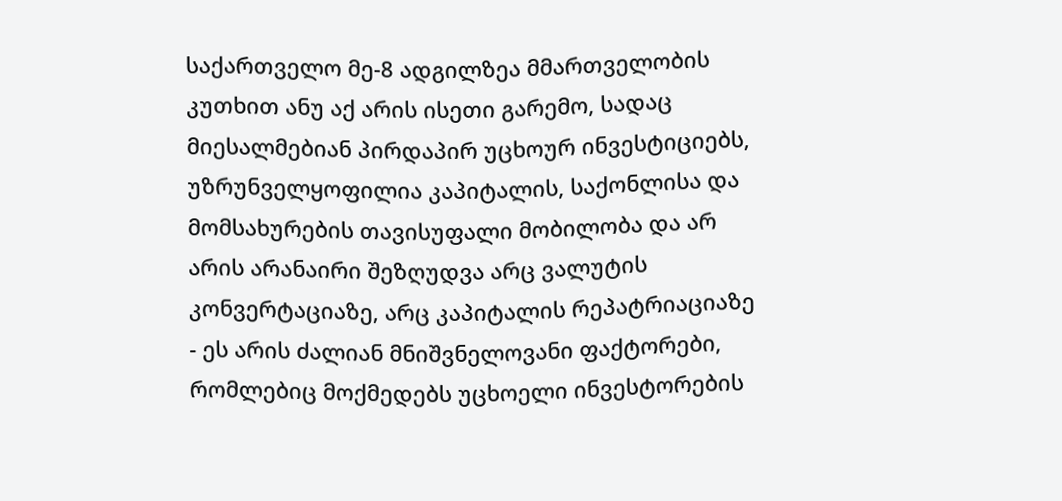საქართველო მე-8 ადგილზეა მმართველობის კუთხით ანუ აქ არის ისეთი გარემო, სადაც მიესალმებიან პირდაპირ უცხოურ ინვესტიციებს, უზრუნველყოფილია კაპიტალის, საქონლისა და მომსახურების თავისუფალი მობილობა და არ არის არანაირი შეზღუდვა არც ვალუტის კონვერტაციაზე, არც კაპიტალის რეპატრიაციაზე - ეს არის ძალიან მნიშვნელოვანი ფაქტორები, რომლებიც მოქმედებს უცხოელი ინვესტორების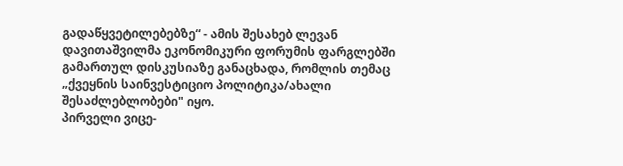გადაწყვეტილებებზე“ - ამის შესახებ ლევან დავითაშვილმა ეკონომიკური ფორუმის ფარგლებში გამართულ დისკუსიაზე განაცხადა, რომლის თემაც „ქვეყნის საინვესტიციო პოლიტიკა/ახალი შესაძლებლობები" იყო.
პირველი ვიცე-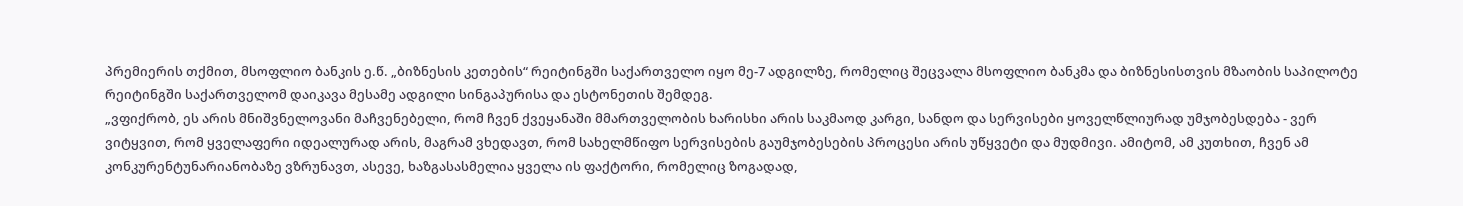პრემიერის თქმით, მსოფლიო ბანკის ე.წ. „ბიზნესის კეთების“ რეიტინგში საქართველო იყო მე-7 ადგილზე, რომელიც შეცვალა მსოფლიო ბანკმა და ბიზნესისთვის მზაობის საპილოტე რეიტინგში საქართველომ დაიკავა მესამე ადგილი სინგაპურისა და ესტონეთის შემდეგ.
„ვფიქრობ, ეს არის მნიშვნელოვანი მაჩვენებელი, რომ ჩვენ ქვეყანაში მმართველობის ხარისხი არის საკმაოდ კარგი, სანდო და სერვისები ყოველწლიურად უმჯობესდება - ვერ ვიტყვით, რომ ყველაფერი იდეალურად არის, მაგრამ ვხედავთ, რომ სახელმწიფო სერვისების გაუმჯობესების პროცესი არის უწყვეტი და მუდმივი. ამიტომ, ამ კუთხით, ჩვენ ამ კონკურენტუნარიანობაზე ვზრუნავთ, ასევე, ხაზგასასმელია ყველა ის ფაქტორი, რომელიც ზოგადად,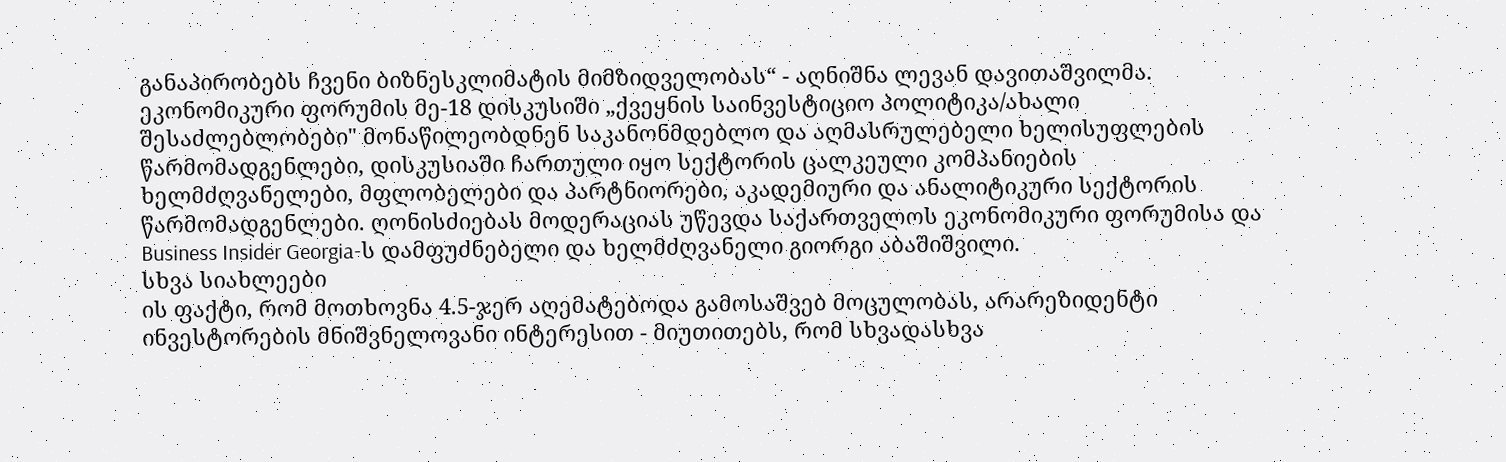განაპირობებს ჩვენი ბიზნესკლიმატის მიმზიდველობას“ - აღნიშნა ლევან დავითაშვილმა.
ეკონომიკური ფორუმის მე-18 დისკუსიში „ქვეყნის საინვესტიციო პოლიტიკა/ახალი შესაძლებლობები" მონაწილეობდნენ საკანონმდებლო და აღმასრულებელი ხელისუფლების წარმომადგენლები, დისკუსიაში ჩართული იყო სექტორის ცალკეული კომპანიების ხელმძღვანელები, მფლობელები და პარტნიორები, აკადემიური და ანალიტიკური სექტორის წარმომადგენლები. ღონისძიებას მოდერაციას უწევდა საქართველოს ეკონომიკური ფორუმისა და Business Insider Georgia-ს დამფუძნებელი და ხელმძღვანელი გიორგი აბაშიშვილი.
სხვა სიახლეები
ის ფაქტი, რომ მოთხოვნა 4.5-ჯერ აღემატებოდა გამოსაშვებ მოცულობას, არარეზიდენტი ინვესტორების მნიშვნელოვანი ინტერესით - მიუთითებს, რომ სხვადასხვა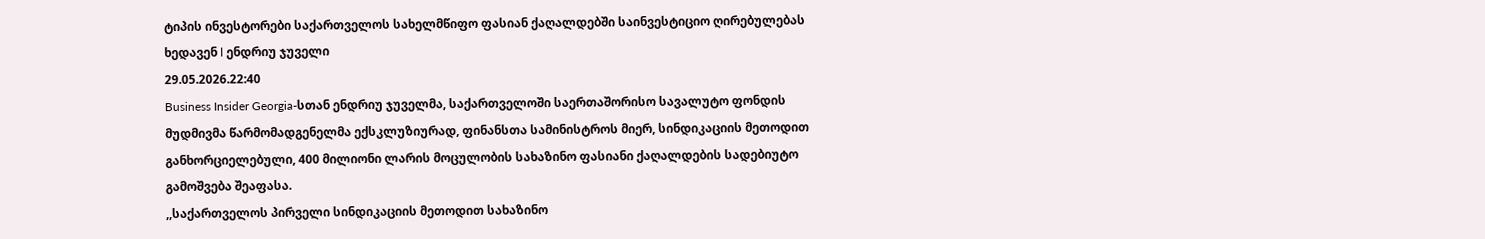ტიპის ინვესტორები საქართველოს სახელმწიფო ფასიან ქაღალდებში საინვესტიციო ღირებულებას ხედავენ l ენდრიუ ჯუველი
29.05.2026.22:40
Business Insider Georgia-სთან ენდრიუ ჯუველმა, საქართველოში საერთაშორისო სავალუტო ფონდის მუდმივმა წარმომადგენელმა ექსკლუზიურად, ფინანსთა სამინისტროს მიერ, სინდიკაციის მეთოდით განხორციელებული, 400 მილიონი ლარის მოცულობის სახაზინო ფასიანი ქაღალდების სადებიუტო გამოშვება შეაფასა.
,,საქართველოს პირველი სინდიკაციის მეთოდით სახაზინო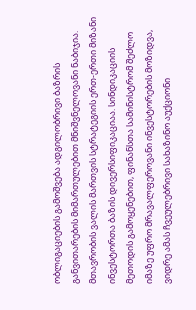ობლიგაციების გამოშვება ადგილობრივი ბაზრის განვითარების მიმართულებით მნიშვნელოვანი ნაბიჯია. მთავრობის ვალის მართვის სტრატეგიის ერთ-ერთი მიზანი ინვესტორთა ბაზის დივერსიფიკაციაა. სინდიკაციის მეთოდის გამოყენებით, ფინანსთა სამინისტრომ შეძლო იმაზე უფრო მრავალფეროვანი ინვესტორების მოზიდვა, ვიდრე ამას ჩვეულებრივი სახაზინო აუქციონი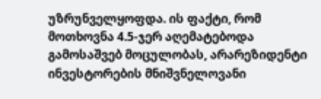უზრუნველყოფდა. ის ფაქტი, რომ მოთხოვნა 4.5-ჯერ აღემატებოდა გამოსაშვებ მოცულობას, არარეზიდენტი ინვესტორების მნიშვნელოვანი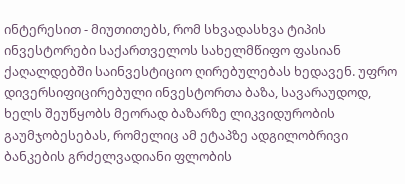ინტერესით - მიუთითებს, რომ სხვადასხვა ტიპის ინვესტორები საქართველოს სახელმწიფო ფასიან ქაღალდებში საინვესტიციო ღირებულებას ხედავენ. უფრო დივერსიფიცირებული ინვესტორთა ბაზა, სავარაუდოდ, ხელს შეუწყობს მეორად ბაზარზე ლიკვიდურობის გაუმჯობესებას, რომელიც ამ ეტაპზე ადგილობრივი ბანკების გრძელვადიანი ფლობის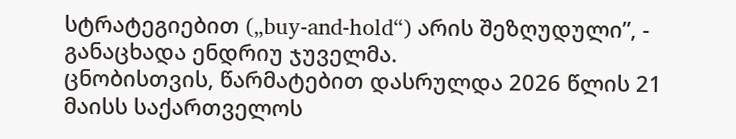სტრატეგიებით („buy-and-hold“) არის შეზღუდული”, - განაცხადა ენდრიუ ჯუველმა.
ცნობისთვის, წარმატებით დასრულდა 2026 წლის 21 მაისს საქართველოს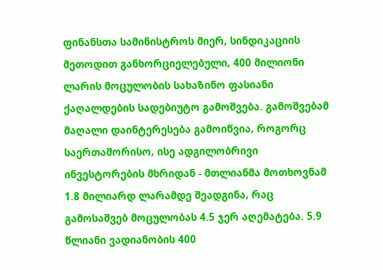ფინანსთა სამინისტროს მიერ, სინდიკაციის მეთოდით განხორციელებული, 400 მილიონი ლარის მოცულობის სახაზინო ფასიანი ქაღალდების სადებიუტო გამოშვება. გამოშვებამ მაღალი დაინტერესება გამოიწვია, როგორც საერთაშორისო, ისე ადგილობრივი ინვესტორების მხრიდან - მთლიანმა მოთხოვნამ 1.8 მილიარდ ლარამდე შეადგინა, რაც გამოსაშვებ მოცულობას 4.5 ჯერ აღემატება. 5.9 წლიანი ვადიანობის 400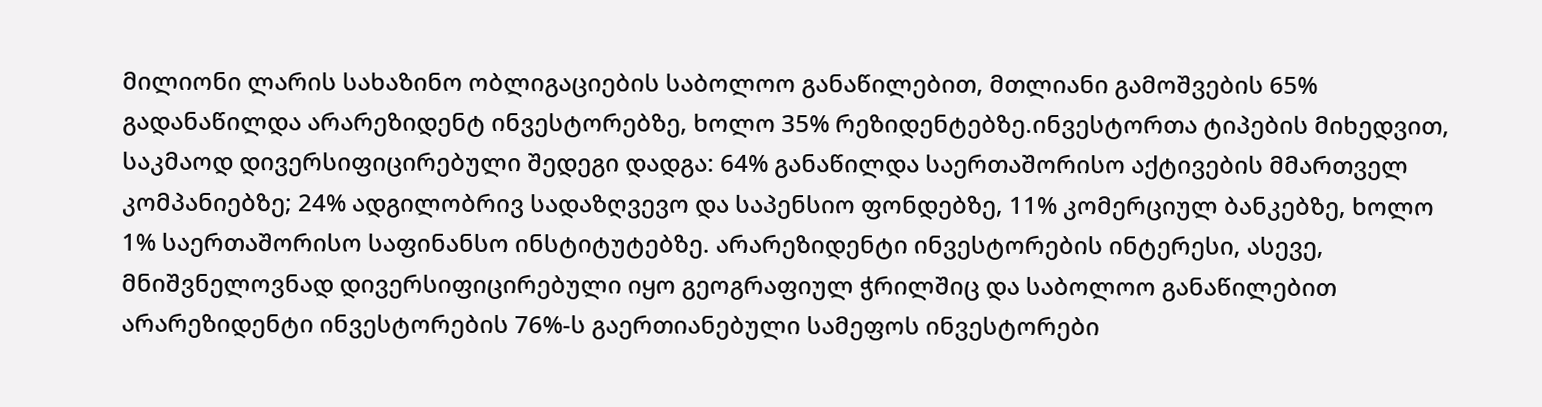მილიონი ლარის სახაზინო ობლიგაციების საბოლოო განაწილებით, მთლიანი გამოშვების 65% გადანაწილდა არარეზიდენტ ინვესტორებზე, ხოლო 35% რეზიდენტებზე.ინვესტორთა ტიპების მიხედვით, საკმაოდ დივერსიფიცირებული შედეგი დადგა: 64% განაწილდა საერთაშორისო აქტივების მმართველ კომპანიებზე; 24% ადგილობრივ სადაზღვევო და საპენსიო ფონდებზე, 11% კომერციულ ბანკებზე, ხოლო 1% საერთაშორისო საფინანსო ინსტიტუტებზე. არარეზიდენტი ინვესტორების ინტერესი, ასევე, მნიშვნელოვნად დივერსიფიცირებული იყო გეოგრაფიულ ჭრილშიც და საბოლოო განაწილებით არარეზიდენტი ინვესტორების 76%-ს გაერთიანებული სამეფოს ინვესტორები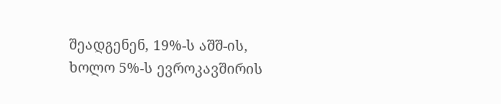შეადგენენ, 19%-ს აშშ-ის, ხოლო 5%-ს ევროკავშირის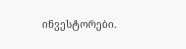ინვესტორები.